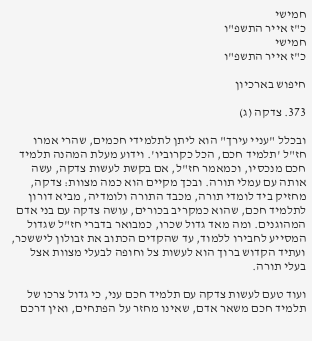חמישי
כ"ז אייר התשפ"ו
חמישי
כ"ז אייר התשפ"ו

חיפוש בארכיון

373. צדקה (ג)

ובכלל "עניי עירך" הוא ליתן לתלמידי חכמים, שהרי אמרו חז"ל 'תלמיד חכם, הכל כקרוביו'. וידוע מעלת המהנה תלמיד חכם מנכסיו, וכמאמר חז"ל, אם בקשת לעשות צדקה, עשה אותה עם עמלי תורה. ובכך מקיים הוא כמה מצוות: צדקה, מחזיק ביד לומדי תורה, מכבד התורה ולומדיה, מביא דורון לתלמיד חכם, שהוא כמקריב בכורים, עושה צדקה עם בני אדם המהוגנים. ומה מאד גדול שכרו, כמבואר בדברי חז"ל שגדול המסייע לחבירו ללמוד, עד שהקדים הכתוב את זבולון ליששכר, ועתיד הקדוש ברוך הוא לעשות צל וחופה לבעלי מצוות אצל בעלי תורה.

ועוד טעם לעשות צדקה עם תלמיד חכם עני, כי גדול צרכו של תלמיד חכם משאר אדם, שאינו מחזר על הפתחים, ואין דרכם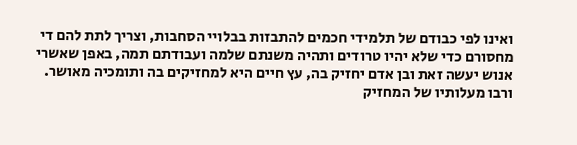ואינו לפי כבודם של תלמידי חכמים להתבזות בבלויי הסחבות, וצריך לתת להם די מחסורם כדי שלא יהיו טרודים ותהיה משנתם שלמה ועבודתם תמה, באפן שאשרי אנוש יעשה זאת ובן אדם יחזיק בה, עץ חיים היא למחזיקים בה ותומכיה מאושר. ורבו מעלותיו של המחזיק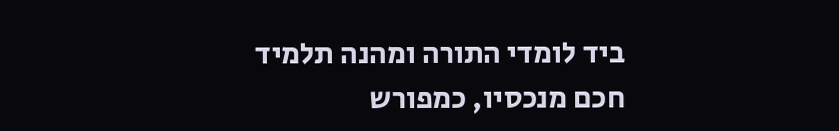ביד לומדי התורה ומהנה תלמיד חכם מנכסיו, כמפורש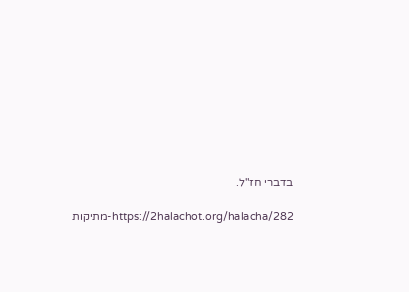בדברי חז"ל.

https://2halachot.org/halacha/282-מתיקות